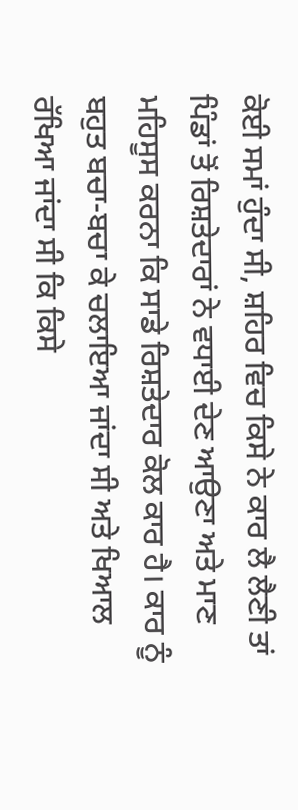ਕੋਈ ਸਮਾਂ ਹੁੰਦਾ ਸੀ, ਸ਼ਹਿਰ ਵਿਚ ਕਿਸੇ ਨੇ ਕਾਰ ਲੈ ਲੈਣੀ ਤਾਂ ਪਿੰਡਾਂ ਤੋਂ ਰਿਸ਼ਤੇਦਾਰਾਂ ਨੇ ਵਧਾਈ ਦੇਣ ਆਉਣਾ ਅਤੇ ਮਾਣ ਮਹਿਸੂਸ ਕਰਨਾ ਕਿ ਸਾਡੇ ਰਿਸ਼ਤੇਦਾਰ ਕੋਲ ਕਾਰ ਹੈ। ਕਾਰ ਨੂੰ ਬਹੁਤ ਬਚਾ-ਬਚਾ ਕੇ ਚਲਾਇਆ ਜਾਂਦਾ ਸੀ ਅਤੇ ਖਿਆਲ ਰੱਖਿਆ ਜਾਂਦਾ ਸੀ ਕਿ ਕਿਸੇ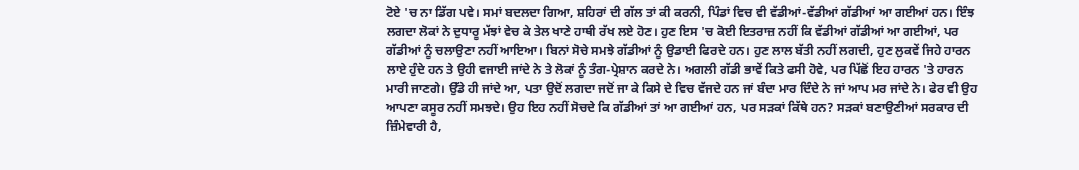ਟੋਏ 'ਚ ਨਾ ਡਿੱਗ ਪਵੇ। ਸਮਾਂ ਬਦਲਦਾ ਗਿਆ, ਸ਼ਹਿਰਾਂ ਦੀ ਗੱਲ ਤਾਂ ਕੀ ਕਰਨੀ, ਪਿੰਡਾਂ ਵਿਚ ਵੀ ਵੱਡੀਆਂ-ਵੱਡੀਆਂ ਗੱਡੀਆਂ ਆ ਗਈਆਂ ਹਨ। ਇੰਝ ਲਗਦਾ ਲੋਕਾਂ ਨੇ ਦੁਧਾਰੂ ਮੱਝਾਂ ਵੇਚ ਕੇ ਤੇਲ ਖਾਣੇ ਹਾਥੀ ਰੱਖ ਲਏ ਹੋਣ। ਹੁਣ ਇਸ 'ਚ ਕੋਈ ਇਤਰਾਜ਼ ਨਹੀਂ ਕਿ ਵੱਡੀਆਂ ਗੱਡੀਆਂ ਆ ਗਈਆਂ, ਪਰ ਗੱਡੀਆਂ ਨੂੰ ਚਲਾਉਣਾ ਨਹੀਂ ਆਇਆ। ਬਿਨਾਂ ਸੋਚੇ ਸਮਝੇ ਗੱਡੀਆਂ ਨੂੰ ਉਡਾਈ ਫਿਰਦੇ ਹਨ। ਹੁਣ ਲਾਲ ਬੱਤੀ ਨਹੀਂ ਲਗਦੀ, ਹੁਣ ਲੁਕਵੇਂ ਜਿਹੇ ਹਾਰਨ ਲਾਏ ਹੁੰਦੇ ਹਨ ਤੇ ਉਹੀ ਵਜਾਈ ਜਾਂਦੇ ਨੇ ਤੇ ਲੋਕਾਂ ਨੂੰ ਤੰਗ-ਪ੍ਰੇਸ਼ਾਨ ਕਰਦੇ ਨੇ। ਅਗਲੀ ਗੱਡੀ ਭਾਵੇਂ ਕਿਤੇ ਫਸੀ ਹੋਵੇ, ਪਰ ਪਿੱਛੋਂ ਇਹ ਹਾਰਨ 'ਤੇ ਹਾਰਨ ਮਾਰੀ ਜਾਣਗੇ। ਉੱਡੇ ਹੀ ਜਾਂਦੇ ਆ, ਪਤਾ ਉਦੋਂ ਲਗਦਾ ਜਦੋਂ ਜਾ ਕੇ ਕਿਸੇ ਦੇ ਵਿਚ ਵੱਜਦੇ ਹਨ ਜਾਂ ਬੰਦਾ ਮਾਰ ਦਿੰਦੇ ਨੇ ਜਾਂ ਆਪ ਮਰ ਜਾਂਦੇ ਨੇ। ਫੇਰ ਵੀ ਉਹ ਆਪਣਾ ਕਸੂਰ ਨਹੀਂ ਸਮਝਦੇ। ਉਹ ਇਹ ਨਹੀਂ ਸੋਚਦੇ ਕਿ ਗੱਡੀਆਂ ਤਾਂ ਆ ਗਈਆਂ ਹਨ, ਪਰ ਸੜਕਾਂ ਕਿੱਥੇ ਹਨ? ਸੜਕਾਂ ਬਣਾਉਣੀਆਂ ਸਰਕਾਰ ਦੀ ਜ਼ਿੰਮੇਵਾਰੀ ਹੈ,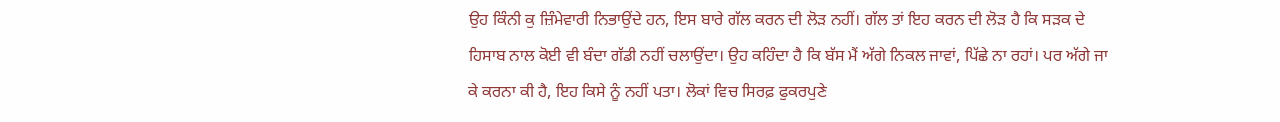ਉਹ ਕਿੰਨੀ ਕੁ ਜ਼ਿੰਮੇਵਾਰੀ ਨਿਭਾਉਂਦੇ ਹਨ, ਇਸ ਬਾਰੇ ਗੱਲ ਕਰਨ ਦੀ ਲੋੜ ਨਹੀਂ। ਗੱਲ ਤਾਂ ਇਹ ਕਰਨ ਦੀ ਲੋੜ ਹੈ ਕਿ ਸੜਕ ਦੇ ਹਿਸਾਬ ਨਾਲ ਕੋਈ ਵੀ ਬੰਦਾ ਗੱਡੀ ਨਹੀਂ ਚਲਾਉਂਦਾ। ਉਹ ਕਹਿੰਦਾ ਹੈ ਕਿ ਬੱਸ ਮੈਂ ਅੱਗੇ ਨਿਕਲ ਜਾਵਾਂ, ਪਿੱਛੇ ਨਾ ਰਹਾਂ। ਪਰ ਅੱਗੇ ਜਾ ਕੇ ਕਰਨਾ ਕੀ ਹੈ, ਇਹ ਕਿਸੇ ਨੂੰ ਨਹੀਂ ਪਤਾ। ਲੋਕਾਂ ਵਿਚ ਸਿਰਫ਼ ਫੁਕਰਪੁਣੇ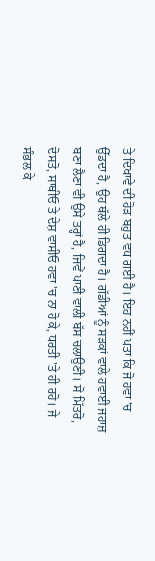ਤੇ ਦਿਖਾਵੇ ਦੀ ਹੋੜ ਬਹੁਤ ਵਧ ਗਈ ਹੈ। ਇਹ ਨਹੀਂ ਪਤਾ ਕਿ ਜੋ ਹਵਾ 'ਚ ਉੱਡਦਾ ਹੈ, ਉਹ ਥੱਲੇ ਹੀ ਡਿਗਦਾ ਹੈ। ਗੱਡੀਆਂ ਨੂੰ ਸੜਕਾਂ ਵਾਲੇ ਹਵਾਈ ਜਹਾਜ਼ ਬਣਾ ਲੈਣਾ ਵੀ ਉਸੇ ਤਰ੍ਹਾਂ ਹੈ, ਜਿਵੇਂ ਪਾਣੀ ਵਾਲੀ ਬੱਸ ਚਲਾਉਣੀ। ਸੋ ਮਿੱਤਰੋ, ਦੋਸਤੋ, ਸਾਥੀਓ ਤੇ ਦੇਸ਼ ਵਾਸੀਓ ਹਵਾ 'ਚ ਨਾ ਹੋ ਕੇ, ਧਰਤੀ 'ਤੇ ਹੀ ਰਹੋ। ਜੇ ਸੰਭਲ ਕੇ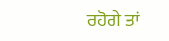ਰਹੋਗੇ ਤਾਂ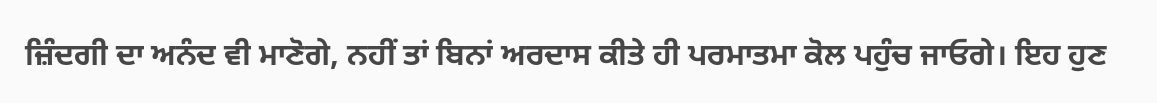ਜ਼ਿੰਦਗੀ ਦਾ ਅਨੰਦ ਵੀ ਮਾਣੋਗੇ, ਨਹੀਂ ਤਾਂ ਬਿਨਾਂ ਅਰਦਾਸ ਕੀਤੇ ਹੀ ਪਰਮਾਤਮਾ ਕੋਲ ਪਹੁੰਚ ਜਾਓਗੇ। ਇਹ ਹੁਣ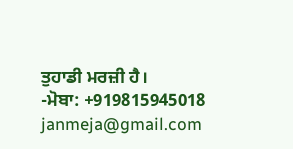ਤੁਹਾਡੀ ਮਰਜ਼ੀ ਹੈ।
-ਮੋਬਾ: +919815945018
janmeja@gmail.com